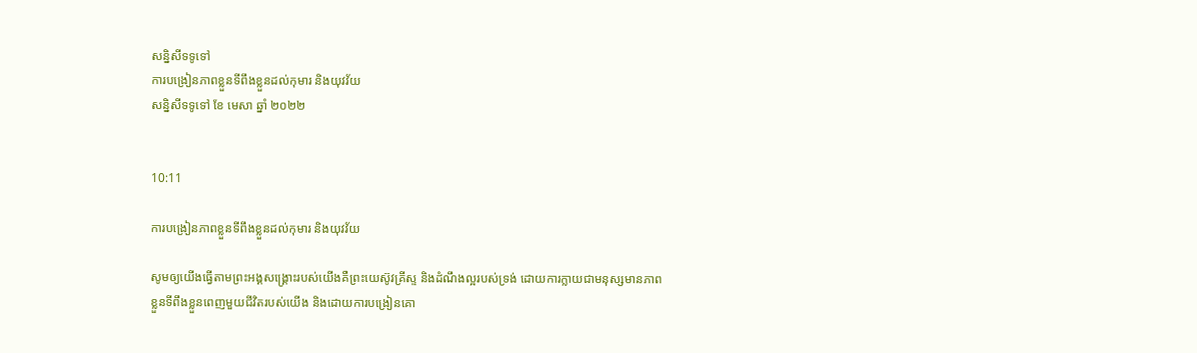សន្និសីទទូទៅ
ការបង្រៀនភាពខ្លួនទីពឹងខ្លួនដល់កុមារ និងយុវវ័យ
សន្និសីទទូទៅ ខែ មេសា ឆ្នាំ ២០២២


10:11

ការបង្រៀនភាពខ្លួនទីពឹងខ្លួនដល់កុមារ និងយុវវ័យ

សូមឲ្យយើងធ្វើតាមព្រះអង្គសង្គ្រោះរបស់យើងគឺព្រះយេស៊ូវគ្រីស្ទ និងដំណឹងល្អរបស់ទ្រង់ ដោយការក្លាយជាមនុស្សមានភាពខ្លួនទីពឹងខ្លួនពេញមួយជីវិតរបស់យើង និងដោយការបង្រៀនគោ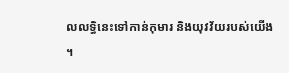លលទ្ធិនេះទៅកាន់កុមារ និងយុវវ័យរបស់យើង ។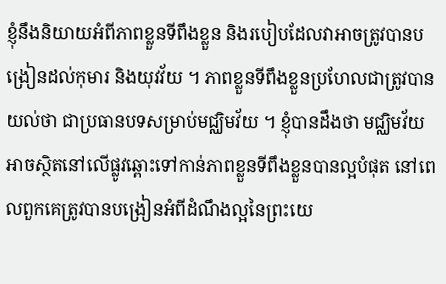ខ្ញុំនឹងនិយាយអំពីភាពខ្លួនទីពឹងខ្លួន និងរបៀបដែលវាអាចត្រូវបានបង្រៀនដល់កុមារ និងយុវវ័យ ។ ភាពខ្លួនទីពឹងខ្លួនប្រហែលជាត្រូវបានយល់ថា ជាប្រធានបទសម្រាប់មជ្ឈិមវ័យ ។ ខ្ញុំបានដឹងថា មជ្ឈិមវ័យអាចស្ថិតនៅលើផ្លូវឆ្ពោះទៅកាន់ភាពខ្លួនទីពឹងខ្លួនបានល្អបំផុត នៅពេលពួកគេត្រូវបានបង្រៀនអំពីដំណឹងល្អនៃព្រះយេ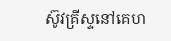ស៊ូវគ្រីស្ទនៅគេហ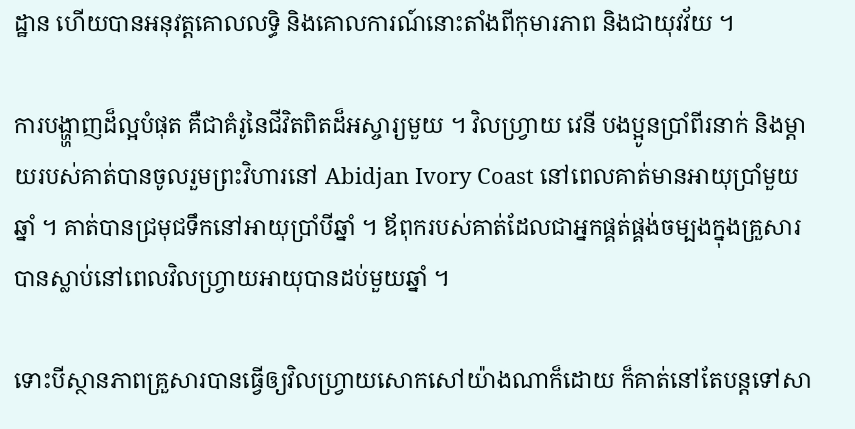ដ្ឋាន ហើយបានអនុវត្តគោលលទ្ធិ និងគោលការណ៍នោះតាំងពីកុមារភាព និងជាយុវវ័យ ។

ការបង្ហា្ហញដ៏ល្អបំផុត គឺជាគំរូនៃជីវិតពិតដ៏អស្ចារ្យមួយ ។ វិលហ្វ្រាយ វេនី បងប្អូនប្រាំពីរនាក់ និងម្ដាយរបស់គាត់បានចូលរួមព្រះវិហារនៅ Abidjan Ivory Coast នៅពេលគាត់មានអាយុប្រាំមួយឆ្នាំ ។ គាត់បានជ្រមុជទឹកនៅអាយុប្រាំបីឆ្នាំ ។ ឪពុករបស់គាត់ដែលជាអ្នកផ្គត់ផ្គង់ចម្បងក្នុងគ្រួសារបានស្លាប់នៅពេលវិលហ្វ្រាយអាយុបានដប់មួយឆ្នាំ ។

ទោះបីស្ថានភាពគ្រួសារបានធ្វើឲ្យវិលហ្វ្រាយសោកសៅយ៉ាងណាក៏ដោយ ក៏គាត់នៅតែបន្ដទៅសា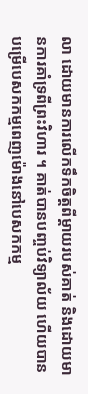លា ដោយមានការលើកទឹកចិត្តពីម្ដាយរបស់គាត់ និងដោយមានការគាំទ្រពីព្រះវិហារ ។ គាត់បានបញ្ចប់វិទ្យាល័យ ហើយបានបម្រើបេសកកម្មពេញម៉ោងនៅបេសកកម្ម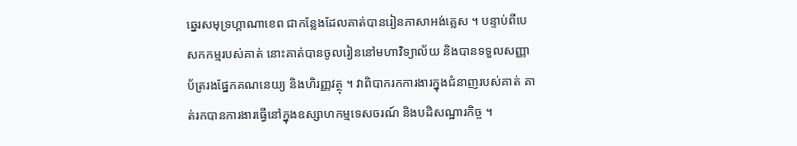ឆ្នេរសមុទ្រហ្គាណាខេព ជាកន្លែងដែលគាត់បានរៀនភាសាអង់គ្លេស ។ បន្ទាប់ពីបេសកកម្មរបស់គាត់ នោះគាត់បានចូលរៀននៅមហាវិទ្យាល័យ និងបានទទួលសញ្ញាប័ត្ររងផ្នែកគណនេយ្យ និងហិរញ្ញវត្ថុ ។ វាពិបាករកការងារក្នុងជំនាញរបស់គាត់ គាត់រកបានការងារធ្វើនៅក្នុងឧស្សាហកម្មទេសចរណ៍ និងបដិសណ្ឋារកិច្ច ។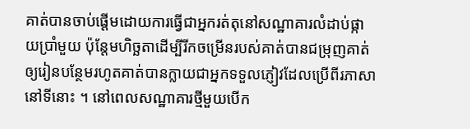គាត់បានចាប់ផ្ដើមដោយការធ្វើជាអ្នករត់តុនៅសណ្ឋាគារលំដាប់ផ្កាយប្រាំមួយ ប៉ុន្ដែមហិច្ឆតាដើម្បីរីកចម្រើនរបស់គាត់បានជម្រុញគាត់ឲ្យរៀនបន្ថែមរហូតគាត់បានក្លាយជាអ្នកទទួលភ្ញៀវដែលប្រើពីរភាសានៅទីនោះ ។ នៅពេលសណ្ឋាគារថ្មីមួយបើក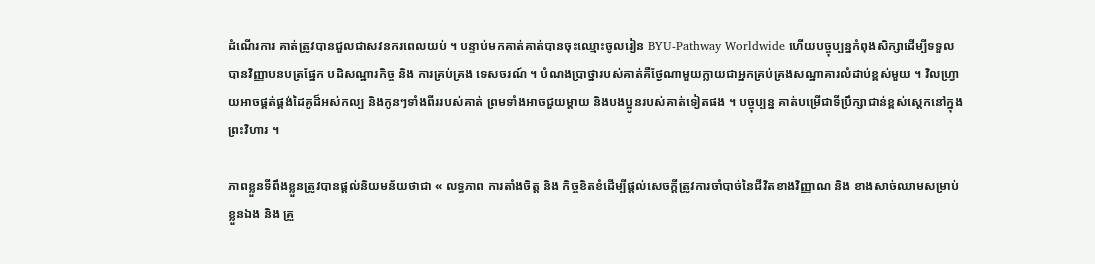ដំណើរការ គាត់ត្រូវបានជួលជាសវនករពេលយប់ ។ បន្ទាប់មកគាត់គាត់បានចុះឈ្មោះចូលរៀន BYU-Pathway Worldwide ហើយបច្ចុប្បន្នកំពុងសិក្សាដើម្បីទទួលបានវិញ្ញាបនបត្រផ្នែក បដិសណ្ឋារកិច្ច និង ការគ្រប់គ្រង ទេសចរណ៍ ។ បំណងប្រាថ្នារបស់គាត់គឺថ្ងែណាមួយក្លាយជាអ្នកគ្រប់គ្រងសណ្ឋាគារលំដាប់ខ្ពស់មួយ ។ វិលហ្វ្រាយអាចផ្គត់ផ្គង់ដៃគូដ៏អស់កល្ប និងកូនៗទាំងពីររបស់គាត់ ព្រមទាំងអាចជួយម្ដាយ និងបងប្អូនរបស់គាត់ទៀតផង ។ បច្ចុប្បន្ន គាត់បម្រើជាទីប្រឹក្សាជាន់ខ្ពស់ស្ដេកនៅក្នុងព្រះវិហារ ។

ភាពខ្លួនទីពឹងខ្លួនត្រូវបានផ្ដល់និយមន័យថាជា « លទ្ធភាព ការតាំងចិត្ត និង កិច្ចខិតខំដើម្បីផ្ដល់សេចក្ដីត្រូវការចាំបាច់នៃជីវិតខាងវិញ្ញាណ និង ខាងសាច់ឈាមសម្រាប់ខ្លួនឯង និង គ្រួ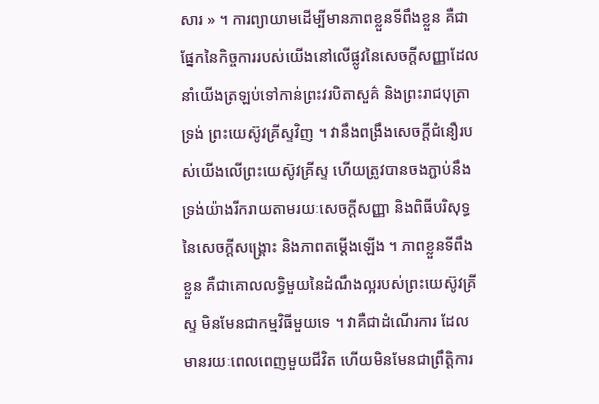សារ » ។ ការព្យាយាមដើម្បីមានភាពខ្លួនទីពឹងខ្លួន គឺជាផ្នែកនៃកិច្ចការរបស់យើងនៅលើផ្លូវនៃសេចក្ដីសញ្ញាដែលនាំយើងត្រឡប់ទៅកាន់ព្រះវរបិតាសួគ៌ និងព្រះរាជបុត្រាទ្រង់ ព្រះយេស៊ូវគ្រីស្ទវិញ ។ វានឹងពង្រឹងសេចក្ដីជំនឿរបស់យើងលើព្រះយេស៊ូវគ្រីស្ទ ហើយត្រូវបានចងភ្ជាប់នឹងទ្រង់យ៉ាងរីករាយតាមរយៈសេចក្ដីសញ្ញា និងពិធីបរិសុទ្ធនៃសេចក្ដីសង្គ្រោះ និងភាពតម្ដើងឡើង ។ ភាពខ្លួនទីពឹងខ្លួន គឺជាគោលលទ្ធិមួយនៃដំណឹងល្អរបស់ព្រះយេស៊ូវគ្រីស្ទ មិនមែនជាកម្មវិធីមួយទេ ។ វាគឺជាដំណើរការ ដែលមានរយៈពេលពេញមួយជីវិត ហើយមិនមែនជាព្រឹត្តិការ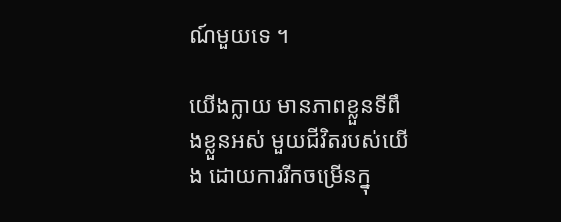ណ៍មួយទេ ។

យើងក្លាយ មានភាពខ្លួនទីពឹងខ្លួនអស់ មួយជីវិតរបស់យើង ដោយការរីកចម្រើនក្នុ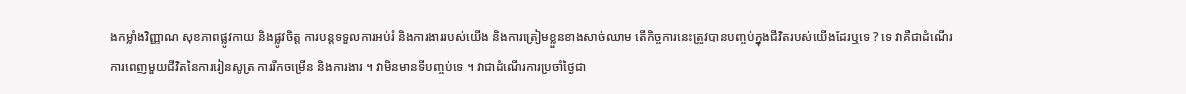ងកម្លាំងវិញ្ញាណ សុខភាពផ្លូវកាយ និងផ្លូវចិត្ត ការបន្តទទួលការអប់រំ និងការងាររបស់យើង និងការត្រៀមខ្លួនខាងសាច់ឈាម តើកិច្ចការនេះត្រូវបានបញ្ចប់ក្នុងជីវិតរបស់យើងដែរឬទេ ? ទេ វាគឺជាដំណើរការពេញមួយជីវិតនៃការរៀនសូត្រ ការរីកចម្រើន និងការងារ ។ វាមិនមានទីបញ្ចប់ទេ ។ វាជាដំណើរការប្រចាំថ្ងៃជា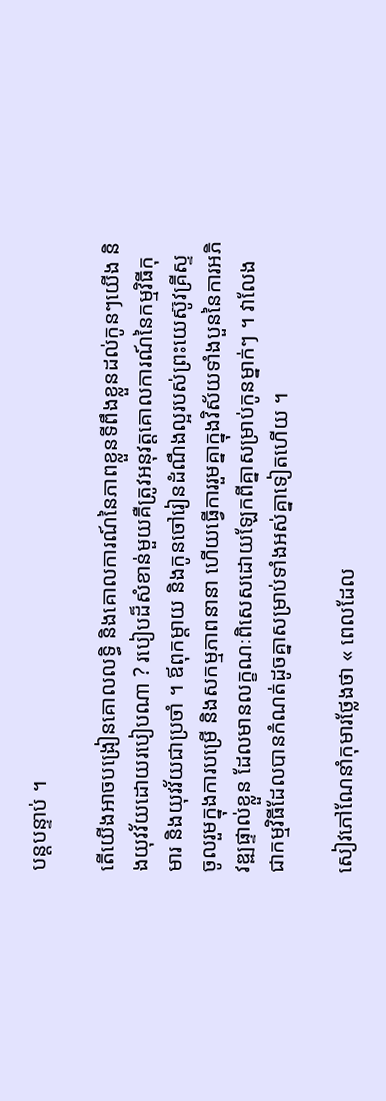បន្តបន្ទាប់ ។

តើយើងអាចបង្រៀនគោលលទ្ធិ និងគោលការណ៍នៃភាពខ្លួនទីពឹងខ្លួនដល់កូនៗយើង និងយុវវ័យដោយរបៀបណា ? របៀបដ៏សំខាន់មួយគឺត្រូវអនុវត្តគោលការណ៍នៃកម្មវិធីកុមារ និងយុវវ័យជាប្រចាំ ។ ឪពុកម្ដាយ និងកូនចៅរៀនដំណឹងល្អរបស់ព្រះយេស៊ូវគ្រីស្ទ ចូលរួមក្នុងការបម្រើ និងសកម្មភាពនានា ហើយធ្វើការរួមគ្នាក្នុងវិស័យទាំងបួននៃការអភិវឌ្ឍផ្ទាល់ខ្លួន ដែលមានលក្ខណៈពិសេសដោយឡែកពីគ្នាសម្រាប់កូនម្នាក់ៗ ។ វាលែងជាកម្មវិធីដែលបានកំណត់ដូចគ្នាសម្រាប់ទាំងអស់គ្នាទៀតហើយ ។

សៀវភៅណែនាំកុមារថ្លែងថា « ពេលដែល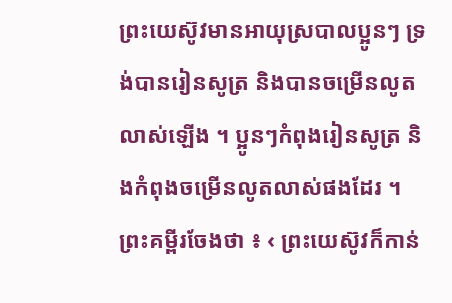ព្រះយេស៊ូវមានអាយុស្របាលប្អូនៗ ទ្រង់បានរៀនសូត្រ និងបានចម្រើនលូតលាស់ឡើង ។ ប្អូនៗកំពុងរៀនសូត្រ និងកំពុងចម្រើនលូតលាស់ផងដែរ ។ ព្រះគម្ពីរចែងថា ៖ ‹ ព្រះយេស៊ូវក៏កាន់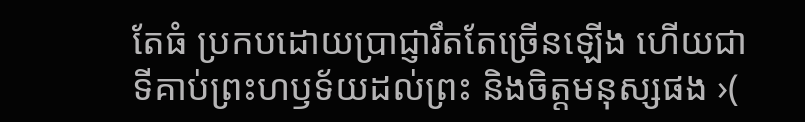តែធំ ប្រកបដោយប្រាជ្ញារឹតតែច្រើនឡើង ហើយជាទីគាប់ព្រះហឫទ័យដល់ព្រះ និងចិត្តមនុស្សផង ›(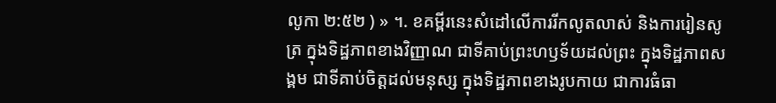លូកា ២:៥២ ) » ។. ខគម្ពីរនេះសំដៅលើការរីកលូតលាស់ និងការរៀនសូត្រ ក្នុងទិដ្ឋភាពខាងវិញ្ញាណ ជាទីគាប់ព្រះហឫទ័យដល់ព្រះ ក្នុងទិដ្ឋភាពសង្គម ជាទីគាប់ចិត្តដល់មនុស្ស ក្នុងទិដ្ឋភាពខាងរូបកាយ ជាការធំធា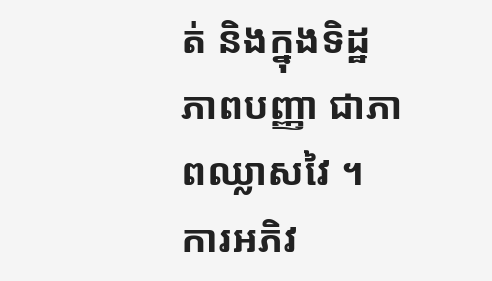ត់ និងក្នុងទិដ្ឋភាពបញ្ញា ជាភាពឈ្លាសវៃ ។ ការអភិវ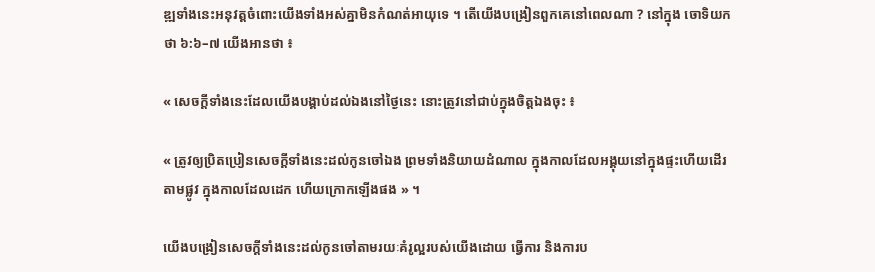ឌ្ឍទាំងនេះអនុវត្តចំពោះយើងទាំងអស់គ្នាមិនកំណត់អាយុទេ ។ តើយើងបង្រៀនពួកគេនៅពេលណា ? នៅក្នុង ចោទិយកថា ៦:៦–៧ យើងអានថា ៖

« សេចក្តីទាំងនេះដែលយើងបង្គាប់ដល់ឯងនៅថ្ងៃនេះ នោះត្រូវនៅជាប់ក្នុងចិត្តឯងចុះ ៖

« ត្រូវឲ្យប្រិតប្រៀនសេចក្តីទាំងនេះដល់កូនចៅឯង ព្រមទាំងនិយាយដំណាល ក្នុងកាលដែលអង្គុយនៅក្នុងផ្ទះហើយដើរតាមផ្លូវ ក្នុងកាលដែលដេក ហើយក្រោកឡើងផង » ។

យើងបង្រៀនសេចក្ដីទាំងនេះដល់កូនចៅតាមរយៈគំរូល្អរបស់យើងដោយ ធ្វើការ និងការប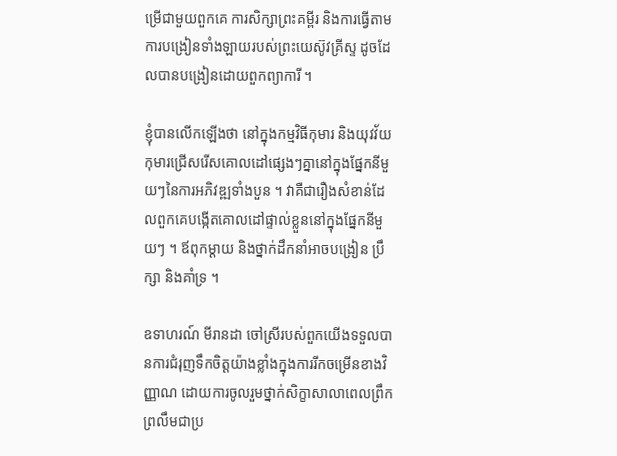ម្រើជាមួយពួកគេ ការសិក្សាព្រះគម្ពីរ និងការធ្វើតាមការបង្រៀនទាំងឡាយរបស់ព្រះយេស៊ូវគ្រីស្ទ ដូចដែលបានបង្រៀនដោយពួកព្យាការី ។

ខ្ញុំបានលើកឡើងថា នៅក្នុងកម្មវិធីកុមារ និងយុវវ័យ កុមារជ្រើសរើសគោលដៅផ្សេងៗគ្នានៅក្នុងផ្នែកនីមួយៗនៃការអភិវឌ្ឍទាំងបួន ។ វាគឺជារឿងសំខាន់ដែលពួកគេបង្កើតគោលដៅផ្ទាល់ខ្លួននៅក្នុងផ្នែកនីមួយៗ ។ ឪពុកម្ដាយ និងថ្នាក់ដឹកនាំអាចបង្រៀន ប្រឹក្សា និងគាំទ្រ ។

ឧទាហរណ៍ មីរានដា ចៅស្រីរបស់ពួកយើងទទួលបានការជំរុញទឹកចិត្តយ៉ាងខ្លាំងក្នុងការរីកចម្រើនខាងវិញ្ញាណ ដោយការចូលរួមថ្នាក់សិក្ខាសាលាពេលព្រឹកព្រលឹមជាប្រ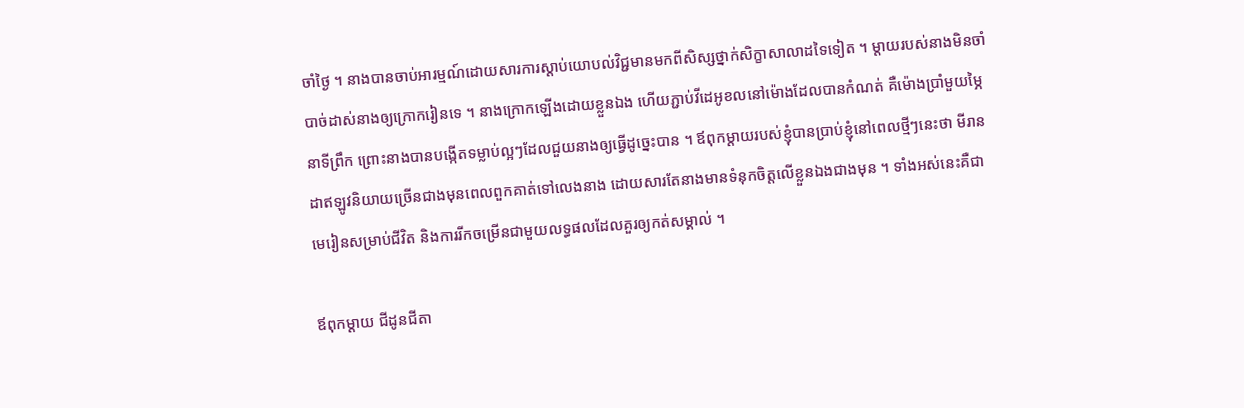ចាំថ្ងៃ ។ នាងបានចាប់អារម្មណ៍ដោយសារការស្ដាប់យោបល់វិជ្ជមានមកពីសិស្សថ្នាក់សិក្ខាសាលាដទៃទៀត ។ ម្ដាយរបស់នាងមិនចាំបាច់ដាស់នាងឲ្យក្រោករៀនទេ ។ នាងក្រោកឡើងដោយខ្លួនឯង ហើយភ្ជាប់វីដេអូខលនៅម៉ោងដែលបានកំណត់ គឺម៉ោងប្រាំមួយម្ភៃនាទីព្រឹក ព្រោះនាងបានបង្កើតទម្លាប់ល្អៗដែលជួយនាងឲ្យធ្វើដូច្នេះបាន ។ ឪពុកម្ដាយរបស់ខ្ញុំបានប្រាប់ខ្ញុំនៅពេលថ្មីៗនេះថា មីរានដាឥឡូវនិយាយច្រើនជាងមុនពេលពួកគាត់ទៅលេងនាង ដោយសារតែនាងមានទំនុកចិត្តលើខ្លួនឯងជាងមុន ។ ទាំងអស់នេះគឺជាមេរៀនសម្រាប់ជីវិត និងការរីកចម្រើនជាមួយលទ្ធផលដែលគួរឲ្យកត់សម្គាល់ ។

ឪពុកម្ដាយ ជីដូនជីតា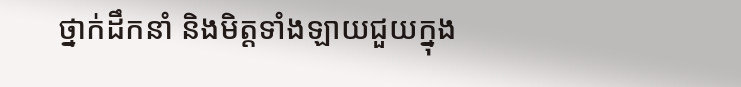ថ្នាក់ដឹកនាំ និងមិត្តទាំងឡាយជួយក្នុង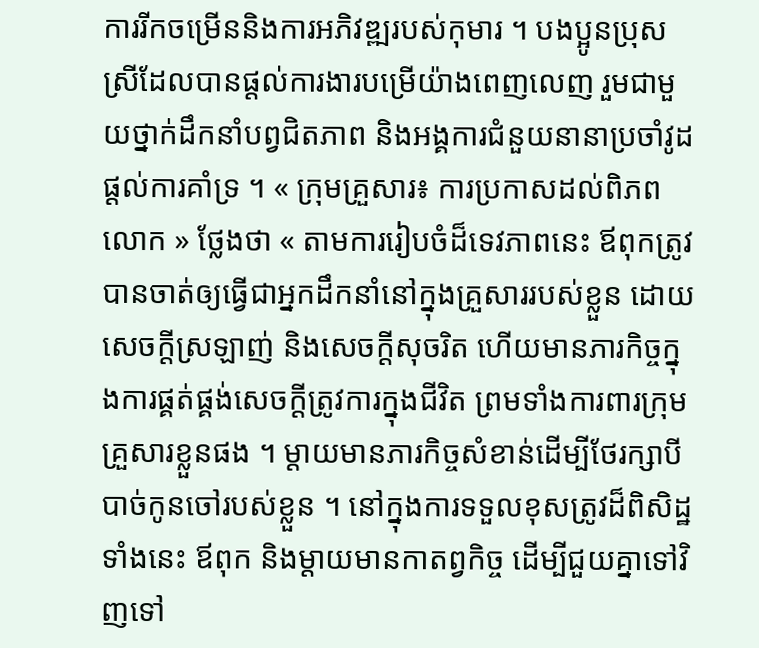ការរីកចម្រើននិងការអភិវឌ្ឍរបស់កុមារ ។ បងប្អូនប្រុសស្រីដែលបានផ្ដល់ការងារបម្រើយ៉ាងពេញលេញ រួមជាមួយថ្នាក់ដឹកនាំបព្វជិតភាព និងអង្គការជំនួយនានាប្រចាំវូដ ផ្ដល់ការគាំទ្រ ។ « ក្រុមគ្រួសារ៖ ការប្រកាសដល់ពិភពលោក » ថ្លែងថា « តាមការរៀបចំដ៏ទេវភាពនេះ ឪពុកត្រូវបានចាត់ឲ្យធ្វើជាអ្នកដឹកនាំនៅក្នុងគ្រួសាររបស់ខ្លួន ដោយសេចក្តីស្រឡាញ់ និងសេចក្តីសុចរិត ហើយមានភារកិច្ចក្នុងការផ្គត់ផ្គង់សេចក្តីត្រូវការក្នុងជីវិត ព្រមទាំងការពារក្រុមគ្រួសារខ្លួនផង ។ ម្តាយមានភារកិច្ចសំខាន់ដើម្បីថែរក្សាបីបាច់កូនចៅរបស់ខ្លួន ។ នៅក្នុងការទទួលខុសត្រូវដ៏ពិសិដ្ឋទាំងនេះ ឪពុក និងម្តាយមានកាតព្វកិច្ច ដើម្បីជួយគ្នាទៅវិញទៅ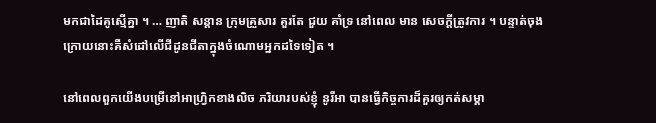មកជាដៃគូស្មើគ្នា ។ … ញាតិ សន្តាន ក្រុមគ្រួសារ គួរតែ ជួយ គាំទ្រ នៅពេល មាន សេចក្តីត្រូវការ ។ បន្ទាត់ចុងក្រោយនោះគឺសំដៅលើជីដូនជីតាក្នុងចំណោមអ្នកដទៃទៀត ។

នៅពេលពួកយើងបម្រើនៅអាហ្វ្រិកខាងលិច ភរិយារបស់ខ្ញុំ នូរីអា បានធ្វើកិច្ចការដ៏គួរឲ្យកត់សម្គា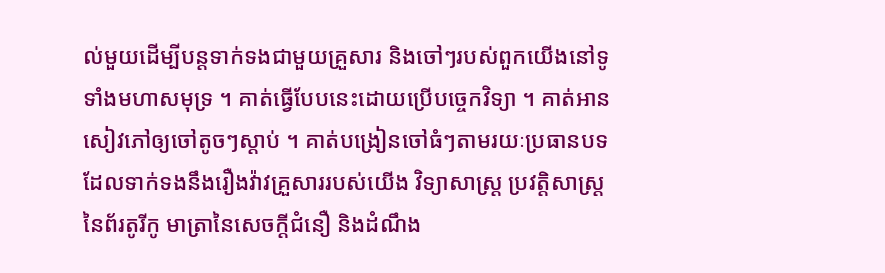ល់មួយដើម្បីបន្តទាក់ទងជាមួយគ្រួសារ និងចៅៗរបស់ពួកយើងនៅទូទាំងមហាសមុទ្រ ។ គាត់ធ្វើបែបនេះដោយប្រើបច្ចេកវិទ្យា ។ គាត់អានសៀវភៅឲ្យចៅតូចៗស្ដាប់ ។ គាត់បង្រៀនចៅធំៗតាមរយៈប្រធានបទដែលទាក់ទងនឹងរឿងវ៉ាវគ្រួសាររបស់យើង វិទ្យាសាស្ត្រ ប្រវត្តិសាស្ត្រនៃព័រតូរីកូ មាត្រានៃសេចក្ដីជំនឿ និងដំណឹង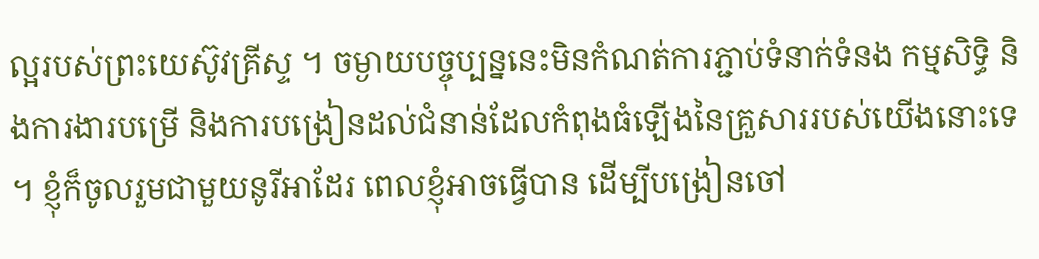ល្អរបស់ព្រះយេស៊ូវគ្រីស្ទ ។ ចម្ងាយបច្ចុប្បន្ននេះមិនកំណត់ការភ្ជាប់ទំនាក់ទំនង កម្មសិទ្ធិ និងការងារបម្រើ និងការបង្រៀនដល់ជំនាន់ដែលកំពុងធំឡើងនៃគ្រួសាររបស់យើងនោះទេ ។ ខ្ញុំក៏ចូលរួមជាមួយនូរីអាដែរ ពេលខ្ញុំអាចធ្វើបាន ដើម្បីបង្រៀនចៅ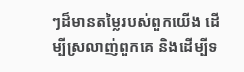ៗដ៏មានតម្លៃរបស់ពួកយើង ដើម្បីស្រលាញ់ពួកគេ និងដើម្បីទ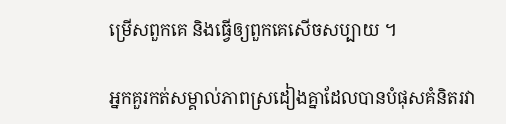ម្រើសពួកគេ និងធ្វើឲ្យពួកគេសើចសប្បាយ ។

អ្នកគួរកត់សម្គាល់ភាពស្រដៀងគ្នាដែលបានបំផុសគំនិតរវា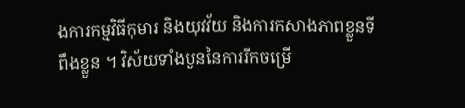ងការកម្មវិធីកុមារ និងយុវវ័យ និងការកសាងភាពខ្លួនទីពឹងខ្លួន ។ វិស័យទាំងបួននៃការរីកចម្រើ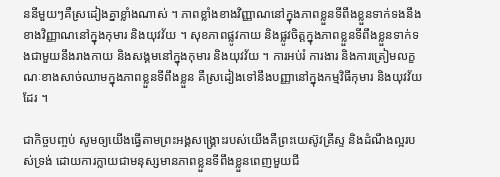ននីមួយៗគឺស្រដៀងគ្នាខ្លាំងណាស់ ។ ភាពខ្លាំងខាងវិញ្ញាណនៅក្នុងភាពខ្លួនទីពឹងខ្លួនទាក់ទងនឹងខាងវិញ្ញាណនៅក្នុងកុមារ និងយុវវ័យ ។ សុខភាពផ្លូវកាយ និងផ្លូវចិត្តក្នុងភាពខ្លួនទីពឹងខ្លួនទាក់ទងជាមួយនឹងរាងកាយ និងសង្គមនៅក្នុងកុមារ និងយុវវ័យ ។ ការអប់រំ ការងារ និងការត្រៀមលក្ខណៈខាងសាច់ឈាមក្នុងភាពខ្លួនទីពឹងខ្លួន គឺស្រដៀងទៅនឹងបញ្ញានៅក្នុងកម្មវិធីកុមារ និងយុវវ័យដែរ ។

ជាកិច្ចបញ្ចប់ សូមឲ្យយើងធ្វើតាមព្រះអង្គសង្គ្រោះរបស់យើងគឺព្រះយេស៊ូវគ្រីស្ទ និងដំណឹងល្អរបស់ទ្រង់ ដោយការក្លាយជាមនុស្សមានភាពខ្លួនទីពឹងខ្លួនពេញមួយជី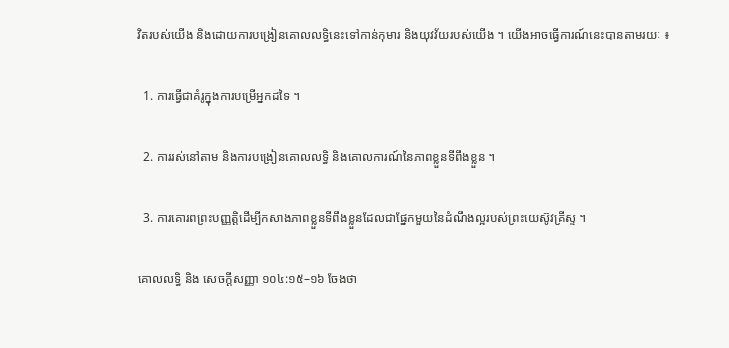វិតរបស់យើង និងដោយការបង្រៀនគោលលទ្ធិនេះទៅកាន់កុមារ និងយុវវ័យរបស់យើង ។ យើងអាចធ្វើការណ៍នេះបានតាមរយៈ ៖

  1. ការធ្វើជាគំរូក្នុងការបម្រើអ្នកដទៃ ។

  2. ការរស់នៅតាម និងការបង្រៀនគោលលទ្ធិ និងគោលការណ៍នៃភាពខ្លួនទីពឹងខ្លួន ។

  3. ការគោរពព្រះបញ្ញត្តិដើម្បីកសាងភាពខ្លួនទីពឹងខ្លួនដែលជាផ្នែកមួយនៃដំណឹងល្អរបស់ព្រះយេស៊ូវគ្រីស្ទ ។

គោលលទ្ធិ និង សេចក្ដីសញ្ញា ១០៤:១៥–១៦ ចែងថា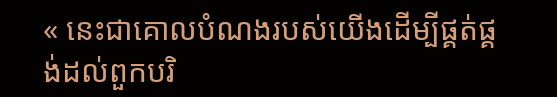« នេះជាគោលបំណងរបស់យើងដើម្បីផ្គត់ផ្គង់ដល់ពួកបរិ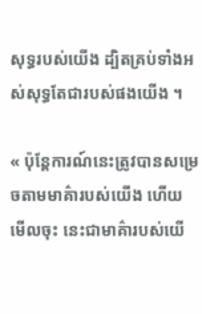សុទ្ធរបស់យើង ដ្បិតគ្រប់ទាំងអស់សុទ្ធតែជារបស់ផងយើង ។

« ប៉ុន្តែការណ៍នេះត្រូវបានសម្រេចតាមមាគ៌ារបស់យើង ហើយមើលចុះ នេះជាមាគ៌ារបស់យើ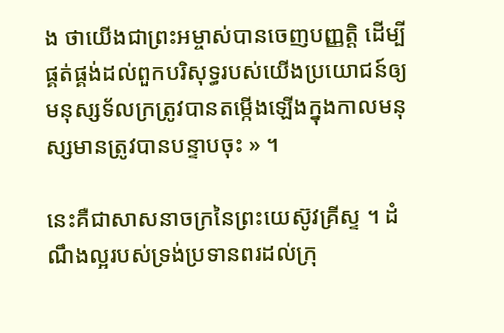ង ថាយើងជាព្រះអម្ចាស់បានចេញបញ្ញត្តិ ដើម្បីផ្គត់ផ្គង់ដល់ពួកបរិសុទ្ធរបស់យើងប្រយោជន៍ឲ្យមនុស្សទ័លក្រត្រូវបានតម្កើងឡើងក្នុងកាលមនុស្សមានត្រូវបានបន្ទាបចុះ » ។

នេះគឺជាសាសនាចក្រនៃព្រះយេស៊ូវគ្រីស្ទ ។ ដំណឹងល្អរបស់ទ្រង់ប្រទានពរដល់ក្រុ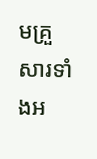មគ្រួសារទាំងអ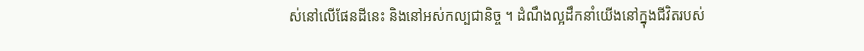ស់នៅលើផែនដីនេះ និងនៅអស់កល្បជានិច្ច ។ ដំណឹងល្អដឹកនាំយើងនៅក្នុងជីវិតរបស់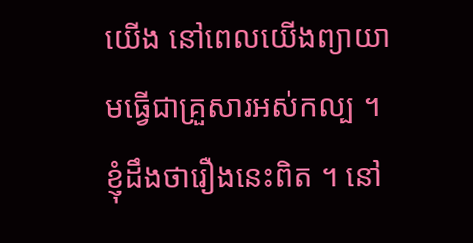យើង នៅពេលយើងព្យាយាមធ្វើជាគ្រួសារអស់កល្ប ។ ខ្ញុំដឹងថារឿងនេះពិត ។ នៅ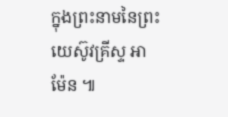ក្នុងព្រះនាមនៃព្រះយេស៊ូវគ្រីស្ទ អាម៉ែន ៕